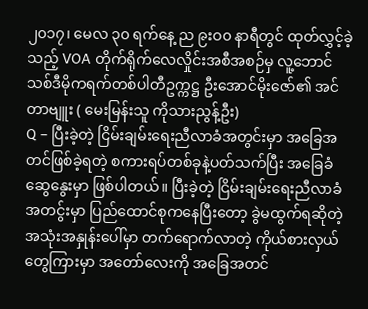၂၀၁၇၊ မေလ ၃၀ ရက်နေ့ ည ၉းဝ၀ နာရီတွင် ထုတ်လွှင့်ခဲ့သည့် VOA တိုက်ရိုက်လေလှိုင်းအစီအစဉ်မှ လူ့ဘောင်သစ်ဒီမိုကရက်တစ်ပါတီဥက္ကဋ္ဌ ဦးအောင်မိုးဇော်၏ အင်တာဗျူး ( မေးမြန်းသူ ကိုသားညွန့်ဦး)
Q – ပြီးခဲ့တဲ့ ငြိမ်းချမ်းရေးညီလာခံအတွင်းမှာ အခြေအတင်ဖြစ်ခဲ့ရတဲ့ စကားရပ်တစ်ခုနဲ့ပတ်သက်ပြီး အခြေခံဆွေနွေးမှာ ဖြစ်ပါတယ်။ ပြီးခဲ့တဲ့ ငြိမ်းချမ်းရေးညီလာခံအတငွ်းမှာ ပြည်ထောင်စုကနေပြီးတော့ ခွဲမထွက်ရဆိုတဲ့ အသုံးအနှုန်းပေါ်မှာ တက်ရောက်လာတဲ့ ကိုယ်စားလှယ်တွေကြားမှာ အတော်လေးကို အခြေအတင်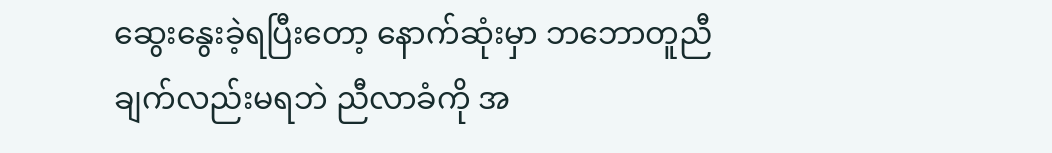ဆွေးနွေးခဲ့ရပြီးတော့ နောက်ဆုံးမှာ ဘဘောတူညီချက်လည်းမရဘဲ ညီလာခံကို အ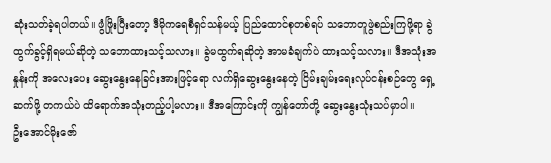ဆုံးသတ်ခဲ့ရပါတယ်။ ဖွံဖြိုးပြီးတော့ ဒီမိုကရေစီရှင်သန်မယ့် ပြည်ထောင်စုတစ်ရပ် သဘောတူဖွဲစည်းကြဖို့ရာ ခွဲထွက်ခွင့်ရှိရမယ်ဆိုတဲ့ သဘောထားသင့်သလား။ ခွဲမထွက်ရဆိုတဲ့ အာမခံချက်ပဲ ထားသင့်သလား။ ဒီအသုံးအနှုန်းကို အလေးပေး ဆွေးနွေးနေခြင်းအားဖြင့်ရော လက်ရှိဆွေးနွေးနေတဲ့ ငြိမ်းချမ်းရေးလုပ်ငန်းစဉ်တွေ ရှေ့ဆက်ဖို့ တကယ်ပဲ ထိရောက်အသုံးတည့်ပါ့မလား။ ဒီအကြောင်းကို ကျွန်တော်တို့ ဆွေးနွေးသုံးသပ်မှာပါ။
ဦးအောင်မိုးဇော်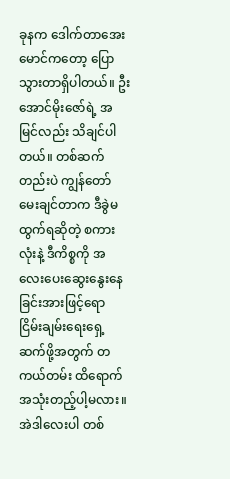ခုနက ဒေါက်တာအေးမောင်ကတော့ ပြောသွားတာရှိပါတယ်။ ဦးအောင်မိုးဇော်ရဲ့ အမြင်လည်း သိချင်ပါတယ်။ တစ်ဆက်တည်းပဲ ကျွန်တော်မေးချင်တာက ဒီခွဲမထွက်ရဆိုတဲ့ စကားလုံးနဲ့ ဒီကိစ္စကို အလေးပေးဆွေးနွေးနေခြင်းအားဖြင့်ရော ငြိမ်းချမ်းရေးရှေ့ဆက်ဖို့အတွက် တကယ်တမ်း ထိရောက်အသုံးတည့်ပါ့မလား။ အဲဒါလေးပါ တစ်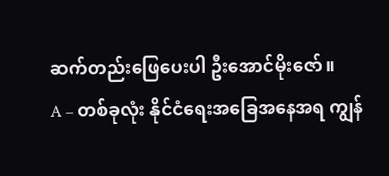ဆက်တည်းဖြေပေးပါ ဦးအောင်မိုးဇော်။
A – တစ်ခုလုံး နိုင်ငံရေးအခြေအနေအရ ကျွန်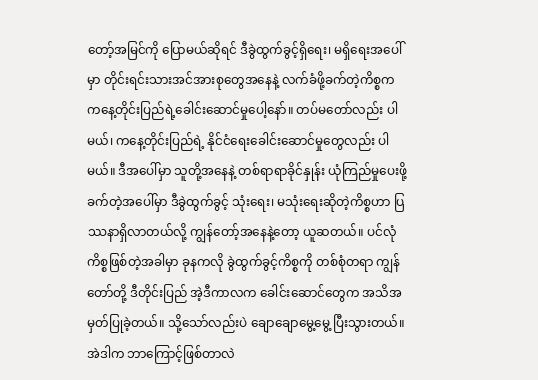တော့်အမြင်ကို ပြောမယ်ဆိုရင် ဒီခွဲထွက်ခွင့်ရှိရေး၊ မရှိရေးအပေါ်မှာ တိုင်းရင်းသားအင်အားစုတွေအနေနဲ့ လက်ခံဖို့ခက်တဲ့ကိစ္စက ကနေ့တိုင်းပြည်ရဲ့ခေါင်းဆောင်မှုပေါ့နော်။ တပ်မတော်လည်း ပါမယ်၊ ကနေ့တိုင်းပြည်ရဲ့ နိုင်ငံရေးခေါင်းဆောင်မှုတွေလည်း ပါမယ်။ ဒီအပေါ်မှာ သူတို့အနေနဲ့ တစ်ရာရာခိုင်နှုန်း ယုံကြည်မှုပေးဖို့ ခက်တဲ့အပေါ်မှာ ဒီခွဲထွက်ခွင့် သုံးရေး၊ မသုံးရေးဆိုတဲ့ကိစ္စဟာ ပြဿနာရှိလာတယ်လို့ ကျွန်တော့်အနေနဲ့တော့ ယူဆတယ်။ ပင်လုံကိစ္စဖြစ်တဲ့အခါမှာ ခုနကလို ခွဲထွက်ခွင့်ကိစ္စကို တစ်စုံတရာ ကျွန်တော်တို့ ဒီတိုင်းပြည် အဲ့ဒီကာလက ခေါင်းဆောင်တွေက အသိအမှတ်ပြုခဲ့တယ်။ သို့သော်လည်းပဲ ချောချောမွေ့မွေ့ ပြီးသွားတယ်။ အဲဒါက ဘာကြောင့်ဖြစ်တာလဲ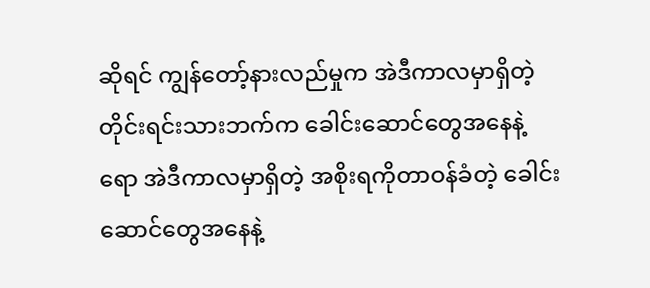ဆိုရင် ကျွန်တော့်နားလည်မှုက အဲဒီကာလမှာရှိတဲ့ တိုင်းရင်းသားဘက်က ခေါင်းဆောင်တွေအနေနဲ့ရော အဲဒီကာလမှာရှိတဲ့ အစိုးရကိုတာဝန်ခံတဲ့ ခေါင်းဆောင်တွေအနေနဲ့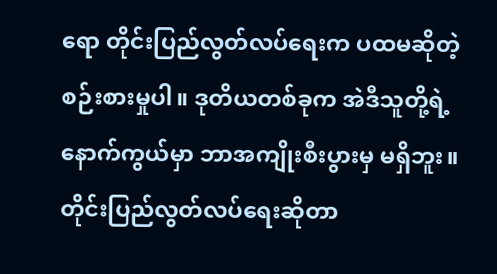ရော တိုင်းပြည်လွတ်လပ်ရေးက ပထမဆိုတဲ့ စဉ်းစားမှုပါ။ ဒုတိယတစ်ခုက အဲဒီသူတို့ရဲ့နောက်ကွယ်မှာ ဘာအကျိုးစီးပွားမှ မရှိဘူး။ တိုင်းပြည်လွတ်လပ်ရေးဆိုတာ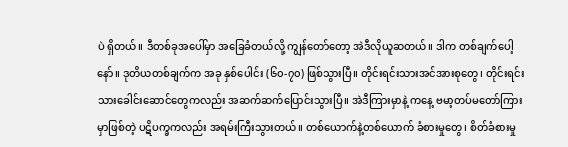ပဲ ရှိတယ်။ ဒီတစ်ခုအပေါ်မှာ အခြေခံတယ်လို့ ကျွန်တော်တော့ အဲဒီလိုယူဆတယ်။ ဒါက တစ်ချက်ပေါ့နော်။ ဒုတိယတစ်ချက်က အခု နှစ်ပေါင်း (၆၀-၇၀) ဖြစ်သွားပြီ။ တိုင်းရင်းသားအင်အားစုတွေ၊ တိုင်းရင်းသားခေါင်းဆောင်တွေကလည်း အဆက်ဆက်ပြောင်းသွားပြီ။ အဲဒီကြားမှာနဲ့ ကနေ့ ဗမာ့တပ်မတော်ကြားမှာဖြစ်တဲ့ ပဋိပက္ခကလည်း အရမ်းကြီးသွားတယ်။ တစ်ယောက်နဲ့တစ်ယောက် ခံစားမှုတွေ၊ စိတ်ခံစားမှု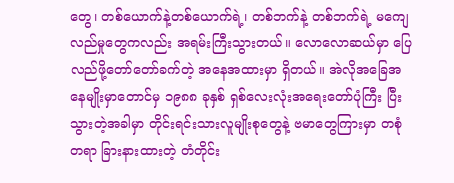တွေ၊ တစ်ယောက်နဲ့တစ်ယောက်ရဲ့၊ တစ်ဘက်နဲ့ တစ်ဘက်ရဲ့ မကျေလည်မှုတွေကလည်း အရမ်းကြီးသွားတယ်။ လောလောဆယ်မှာ ပြေလည်ဖို့တော်တော်ခက်တဲ့ အနေအထားမှာ ရှိတယ်။ အဲလိုအခြေအနေမျိုးမှာတောင်မှ ၁၉၈၈ ခုနှစ် ရှစ်လေးလုံးအရေးတော်ပုံကြီး ပြီးသွားတဲ့အခါမှာ တိုင်းရင်းသားလူမျိုးစုတွေနဲ့ ဗမာတွေကြားမှာ တစုံတရာ ခြားနားထားတဲ့ တံတိုင်း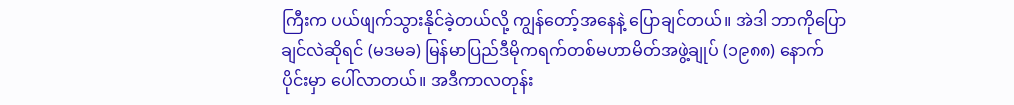ကြီးက ပယ်ဖျက်သွားနိုင်ခဲ့တယ်လို့ ကျွန်တော့်အနေနဲ့ ပြောချင်တယ်။ အဲဒါ ဘာကိုပြောချင်လဲဆိုရင် (မဒမခ) မြန်မာပြည်ဒီမိုကရက်တစ်မဟာမိတ်အဖွဲ့ချုပ် (၁၉၈၈) နောက်ပိုင်းမှာ ပေါ်လာတယ်။ အဒီကာလတုန်း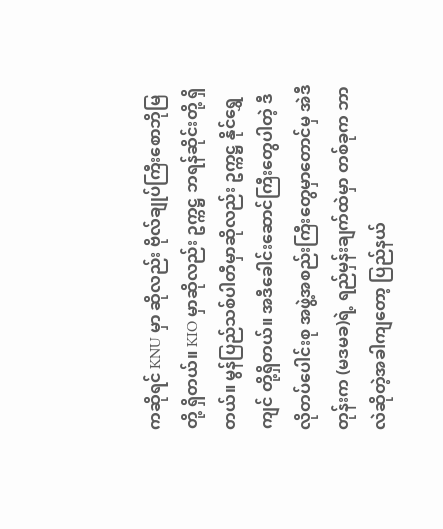ကဆိုရင် KNU မှာ ဆိုလည်း ဗိုလ်ချုပ်ကြီးစောဘိုမြတို့ ရှိတယ်။ KIO မှာဆိုလည်း ဥက္ကဋ္ဌ ဘရန်ဆိုင်းတို့ ရှိတယ်။ မွန်ပြည်သစ်ပါတီမှာဆိုလည်း ဥက္ကဋ္ဌ နိုင်ရွှေကျင် တို့ရှိတယ်။ အဒီခေါင်းဆောင်ကြီးတွေပါတဲ့ ဒီလိုတပ်ပေါင်းစု အဖွဲ့အစည်းကြီးတွေမှာတောင်မှ အဲဒီတုန်းက (မဒမခ)ရဲ့ ရည်မှန်းချက်ထဲမှာ တစ်ခုက ဘာလဲဆိုတဲ့အခါကျတော့ ပြည်နယ်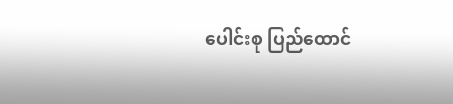ပေါင်းစု ပြည်ထောင်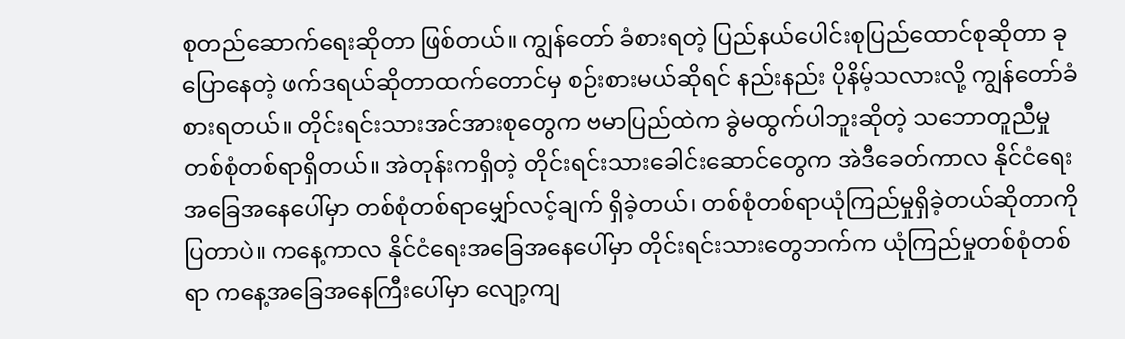စုတည်ဆောက်ရေးဆိုတာ ဖြစ်တယ်။ ကျွန်တော် ခံစားရတဲ့ ပြည်နယ်ပေါင်းစုပြည်ထောင်စုဆိုတာ ခုပြောနေတဲ့ ဖက်ဒရယ်ဆိုတာထက်တောင်မှ စဉ်းစားမယ်ဆိုရင် နည်းနည်း ပိုနိမ့်သလားလို့ ကျွန်တော်ခံစားရတယ်။ တိုင်းရင်းသားအင်အားစုတွေက ဗမာပြည်ထဲက ခွဲမထွက်ပါဘူးဆိုတဲ့ သဘောတူညီမှု တစ်စုံတစ်ရာရှိတယ်။ အဲတုန်းကရှိတဲ့ တိုင်းရင်းသားခေါင်းဆောင်တွေက အဲဒီခေတ်ကာလ နိုင်ငံရေးအခြေအနေပေါ်မှာ တစ်စုံတစ်ရာမျှော်လင့်ချက် ရှိခဲ့တယ်၊ တစ်စုံတစ်ရာယုံကြည်မှုရှိခဲ့တယ်ဆိုတာကို ပြတာပဲ။ ကနေ့ကာလ နိုင်ငံရေးအခြေအနေပေါ်မှာ တိုင်းရင်းသားတွေဘက်က ယုံကြည်မှုတစ်စုံတစ်ရာ ကနေ့အခြေအနေကြီးပေါ်မှာ လျော့ကျ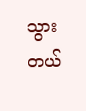သွားတယ်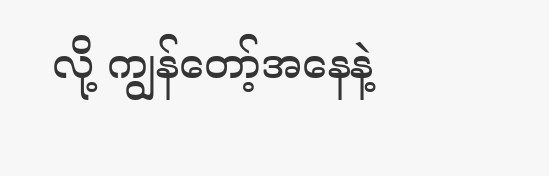လို့ ကျွန်တော့်အနေနဲ့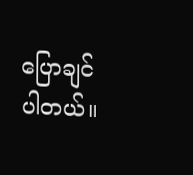ပြောချင်ပါတယ်။